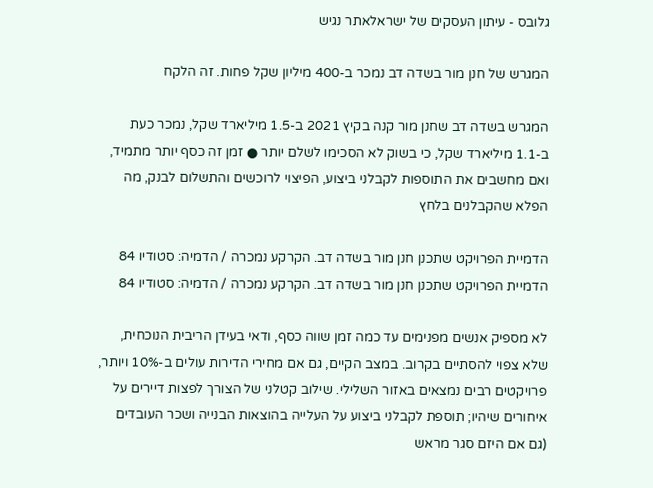גלובס - עיתון העסקים של ישראלאתר נגיש

המגרש של חנן מור בשדה דב נמכר ב-400 מיליון שקל פחות. זה הלקח

המגרש בשדה דב שחנן מור קנה בקיץ 2021 ב-1.5 מיליארד שקל, נמכר כעת ב-1.1 מיליארד שקל, כי בשוק לא הסכימו לשלם יותר ● זמן זה כסף יותר מתמיד, ואם מחשבים את התוספות לקבלני ביצוע, הפיצוי לרוכשים והתשלום לבנק, מה הפלא שהקבלנים בלחץ

הדמיית הפרויקט שתכנן חנן מור בשדה דב. הקרקע נמכרה / הדמיה: סטודיו 84
הדמיית הפרויקט שתכנן חנן מור בשדה דב. הקרקע נמכרה / הדמיה: סטודיו 84

לא מספיק אנשים מפנימים עד כמה זמן שווה כסף, ודאי בעידן הריבית הנוכחית, שלא צפוי להסתיים בקרוב. במצב הקיים, גם אם מחירי הדירות עולים ב-10% ויותר, פרויקטים רבים נמצאים באזור השלילי. שילוב קטלני של הצורך לפצות דיירים על איחורים שיהיו; תוספת לקבלני ביצוע על העלייה בהוצאות הבנייה ושכר העובדים (גם אם היזם סגר מראש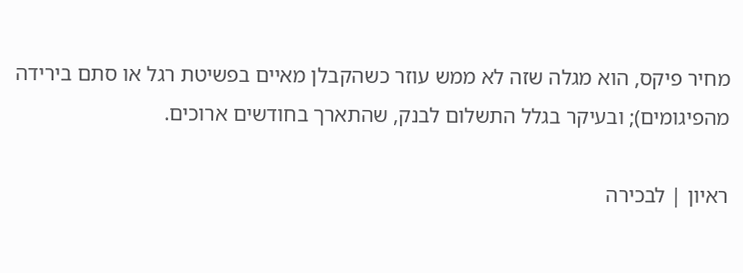מחיר פיקס, הוא מגלה שזה לא ממש עוזר כשהקבלן מאיים בפשיטת רגל או סתם בירידה מהפיגומים); ובעיקר בגלל התשלום לבנק, שהתארך בחודשים ארוכים.

ראיון | לבכירה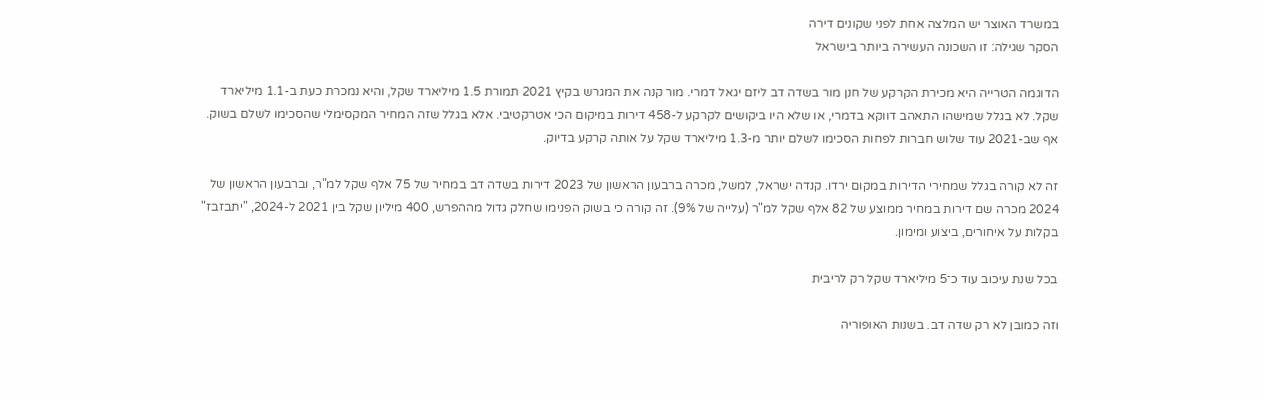במשרד האוצר יש המלצה אחת לפני שקונים דירה
הסקר שגילה: זו השכונה העשירה ביותר בישראל

הדוגמה הטרייה היא מכירת הקרקע של חנן מור בשדה דב ליזם יגאל דמרי. מור קנה את המגרש בקיץ 2021 תמורת 1.5 מיליארד שקל, והיא נמכרת כעת ב-1.1 מיליארד שקל. לא בגלל שמישהו התאהב דווקא בדמרי, או שלא היו ביקושים לקרקע ל-458 דירות במיקום הכי אטרקטיבי. אלא בגלל שזה המחיר המקסימלי שהסכימו לשלם בשוק. אף שב-2021 עוד שלוש חברות לפחות הסכימו לשלם יותר מ-1.3 מיליארד שקל על אותה קרקע בדיוק.

זה לא קורה בגלל שמחירי הדירות במקום ירדו. קנדה ישראל, למשל, מכרה ברבעון הראשון של 2023 דירות בשדה דב במחיר של 75 אלף שקל למ"ר, וברבעון הראשון של 2024 מכרה שם דירות במחיר ממוצע של 82 אלף שקל למ"ר (עלייה של 9%). זה קורה כי בשוק הפנימו שחלק גדול מההפרש, 400 מיליון שקל בין 2021 ל-2024, "יתבזבז" בקלות על איחורים, ביצוע ומימון.

בכל שנת עיכוב עוד כ־5 מיליארד שקל רק לריבית

וזה כמובן לא רק שדה דב. בשנות האופוריה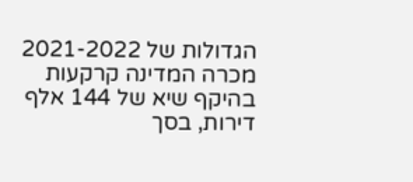הגדולות של 2021-2022 מכרה המדינה קרקעות בהיקף שיא של 144 אלף דירות, בסך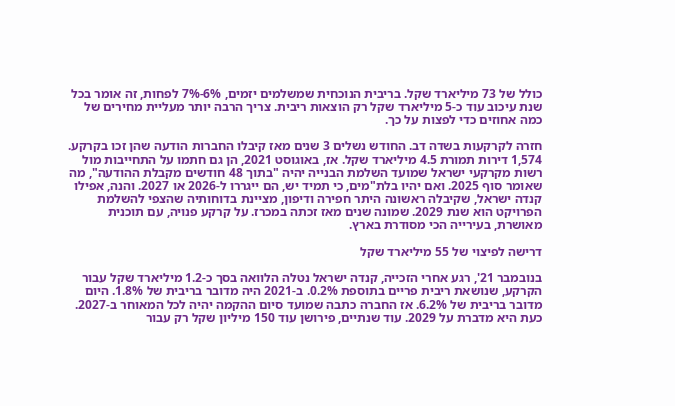כולל של 73 מיליארד שקל. בריבית הנוכחית שמשלמים יזמים, 6%-7% לפחות, זה אומר בכל שנת עיכוב עוד כ-5 מיליארד שקל רק הוצאות ריבית. צריך הרבה יותר מעליית מחירים של כמה אחוזים כדי לפצות על כך.

חזרה לקרקעות בשדה דב. החודש נשלים 3 שנים מאז קיבלו החברות הודעה שהן זכו בקרקע. 1,574 דירות תמורת 4.5 מיליארד שקל. אז, באוגוסט 2021, הן גם חתמו על התחייבות מול רשות מקרקעי ישראל שמועד השלמת הבנייה יהיה "בתוך 48 חודשים מקבלת ההודעה", מה שאומר סוף 2025. ואם יהיו בלת"מים, כי תמיד יש, הם ייגררו ל-2026 או 2027. והנה, אפילו קנדה ישראל, שקיבלה ראשונה היתר חפירה ודיפון, מציינת בדוחותיה שהצפי להשלמת הפרויקט הוא שנת 2029. שמונה שנים מאז זכתה במכרז. על קרקע פנויה, עם תוכנית מאושרת, בעירייה הכי מסודרת בארץ.

דרישה לפיצוי של 55 מיליארד שקל

בנובמבר 21', רגע אחרי הזכייה, קנדה ישראל נטלה הלוואה בסך כ-1.2 מיליארד שקל עבור הקרקע, שנושאת ריבית פריים בתוספת 0.2%. ב-2021 היה מדובר בריבית של 1.8%. היום מדובר בריבית של 6.2%. אז החברה כתבה שמועד סיום ההקמה יהיה לכל המאוחר ב-2027. כעת היא מדברת על 2029. עוד שנתיים, פירושן עוד 150 מיליון שקל רק עבור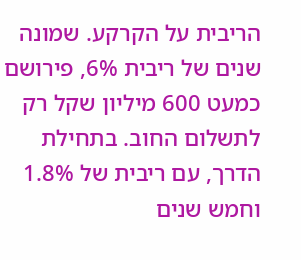הריבית על הקרקע. שמונה שנים של ריבית 6%, פירושם כמעט 600 מיליון שקל רק לתשלום החוב. בתחילת הדרך, עם ריבית של 1.8% וחמש שנים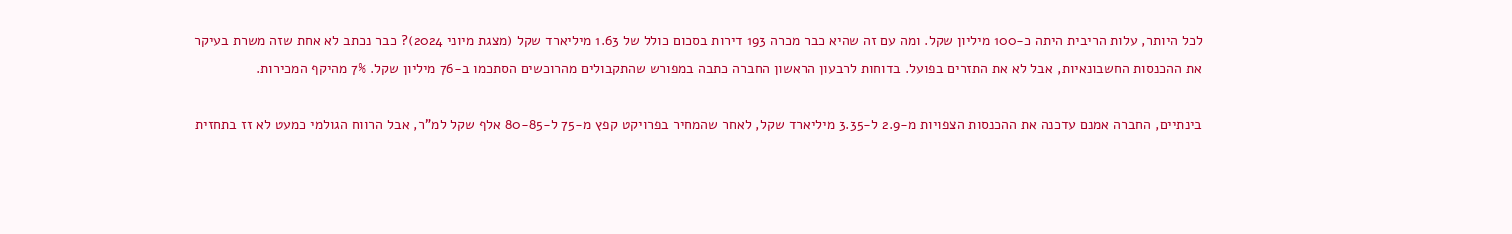לכל היותר, עלות הריבית היתה כ-100 מיליון שקל. ומה עם זה שהיא כבר מכרה 193 דירות בסכום כולל של 1.63 מיליארד שקל (מצגת מיוני 2024)? כבר נכתב לא אחת שזה משרת בעיקר את ההכנסות החשבונאיות, אבל לא את התזרים בפועל. בדוחות לרבעון הראשון החברה כתבה במפורש שהתקבולים מהרוכשים הסתכמו ב-76 מיליון שקל. 7% מהיקף המכירות.

בינתיים, החברה אמנם עדכנה את ההכנסות הצפויות מ-2.9 ל-3.35 מיליארד שקל, לאחר שהמחיר בפרויקט קפץ מ-75 ל-80-85 אלף שקל למ"ר, אבל הרווח הגולמי כמעט לא זז בתחזית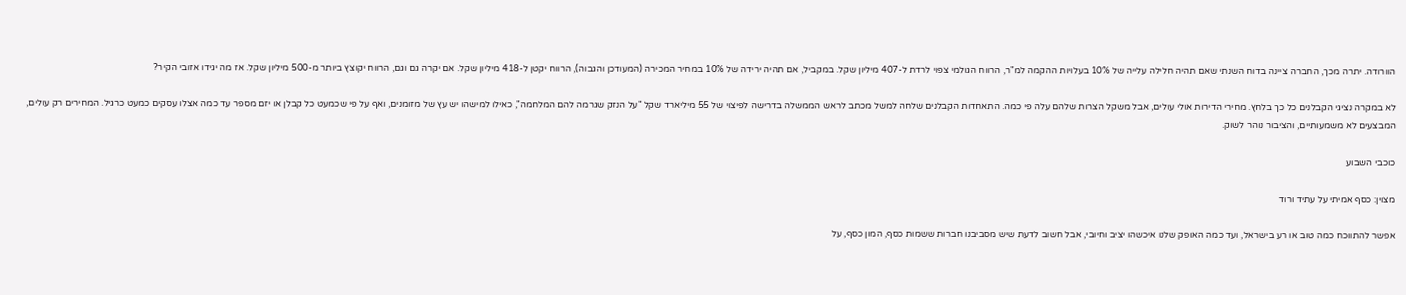הוורודה. יתרה מכך, החברה ציינה בדוח השנתי שאם תהיה חלילה עלייה של 10% בעלויות ההקמה למ"ר, הרווח הגולמי צפוי לרדת ל-407 מיליון שקל. במקביל, אם תהיה ירידה של 10% במחיר המכירה (המעודכן והגבוה), הרווח יקטן ל-418 מיליון שקל. אם יקרה גם וגם, הרווח יקוצץ ביותר מ-500 מיליון שקל. אז מה יגידו אזובי הקיר?

לא במקרה נציגי הקבלנים כל כך בלחץ. מחירי הדירות אולי עולים, אבל משקל הצרות שלהם עלה פי כמה. התאחדות הקבלנים שלחה למשל מכתב לראש הממשלה בדרישה לפיצוי של 55 מיליארד שקל "על הנזק שגרמה להם המלחמה", כאילו למישהו יש עץ של מזומנים, ואף על פי שכמעט כל קבלן או יזם מספר עד כמה אצלו עסקים כמעט כרגיל. המחירים רק עולים, המבצעים לא משמעותיים, והציבור נוהר לשוק.

כוכבי השבוע

מצוין: כסף אמיתי על עתיד ורוד

אפשר להתווכח כמה טוב או רע בישראל, ועד כמה האופק שלנו איכשהו יציב וחיובי, אבל חשוב לדעת שיש מסביבנו חברות ששמות כסף, המון כסף, על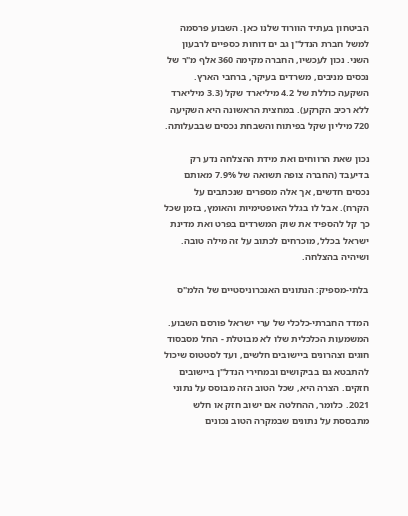הביטחון בעתיד הוורוד שלנו כאן. השבוע פרסמה למשל חברת הנדל"ן גב ים דוחות כספיים לרבעון השני. נכון לעכשיו, החברה מקימה 360 אלף מ"ר של נכסים מניבים, משרדים בעיקר, ברחבי הארץ. השקעה כוללת של 4.2 מיליארד שקל (3.3 מיליארד ללא רכיב הקרקע). במחצית הראשונה היא השקיעה 720 מיליון שקל בפיתוח והשבחת נכסים שבבעלותה.

נכון שאת הרווחים ואת מידת ההצלחה נדע רק בדיעבד (החברה צופה תשואה של 7.9% מאותם נכסים חדשים, אך אלה מספרים שנכתבים על הקרח). אבל לו בגלל האופטימיות והאומץ, בזמן שכל כך קל להספיד את שוק המשרדים בפרט ואת מדינת ישראל בכלל, מוכרחים לכתוב על זה מילה טובה. ושיהיה בהצלחה.

בלתי-מספיק: הנתונים האנכרוניסטיים של הלמ"ס

המדד החברתי-כלכלי של ערי ישראל פורסם השבוע. המשמעות הכלכלית שלו לא מבוטלת - החל מסבסוד חוגים וצהרונים ביישובים חלשים, ועד לסטטוס שיכול להתבטא גם בביקושים ובמחירי הנדל"ן ביישובים חזקים. הצרה היא, שכל הטוב הזה מבוסס על נתוני 2021. כלומר, ההחלטה אם ישוב חזק או חלש מתבססת על נתונים שבמקרה הטוב נכונים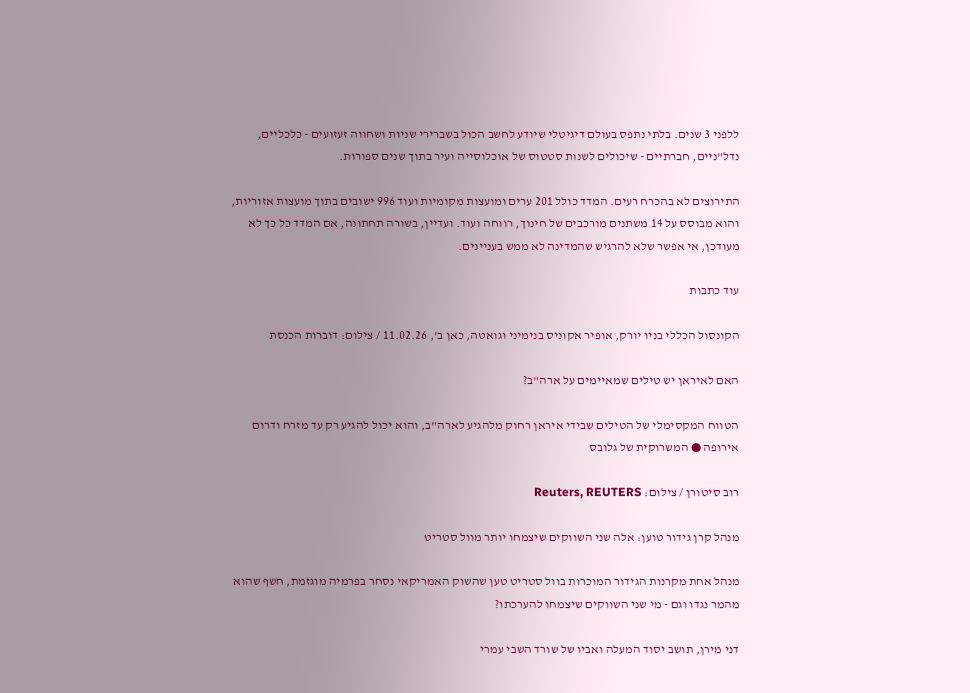ללפני 3 שנים. בלתי נתפס בעולם דיגיטלי שיודע לחשב הכול בשברירי שניות ושחווה זעזועים - כלכליים, נדל"ניים, חברתיים - שיכולים לשנות סטטוס של אוכלוסייה ועיר בתוך שנים ספורות.

התירוצים לא בהכרח רעים. המדד כולל 201 ערים ומועצות מקומיות ועוד 996 ישובים בתוך מועצות אזוריות, והוא מבוסס על 14 משתנים מורכבים של חינוך, רווחה ועוד. ועדיין, בשורה תחתונה, אם המדד כל כך לא מעודכן, אי אפשר שלא להרגיש שהמדינה לא ממש בעניינים.

עוד כתבות

הקונסול הכללי בניו יורק, אופיר אקוניס בנימיני וגואטה, כאן ב', 11.02.26 / צילום: דוברות הכנסת

האם לאיראן יש טילים שמאיימים על ארה"ב?

הטווח המקסימלי של הטילים שבידי איראן רחוק מלהגיע לארה"ב, והוא יכול להגיע רק עד מזרח ודרום אירופה ● המשרוקית של גלובס

רוב סיטורן / צילום: Reuters, REUTERS

מנהל קרן גידור טוען: אלה שני השווקים שיצמחו יותר מוול סטריט

מנהל אחת מקרנות הגידור המוכרות בוול סטריט טען שהשוק האמריקאי נסחר בפרמיה מוגזמת, חשף שהוא מהמר נגדו וגם - מי שני השווקים שיצמחו להערכתו?

דני מירן, תושב יסוד המעלה ואביו של שורד השבי עמרי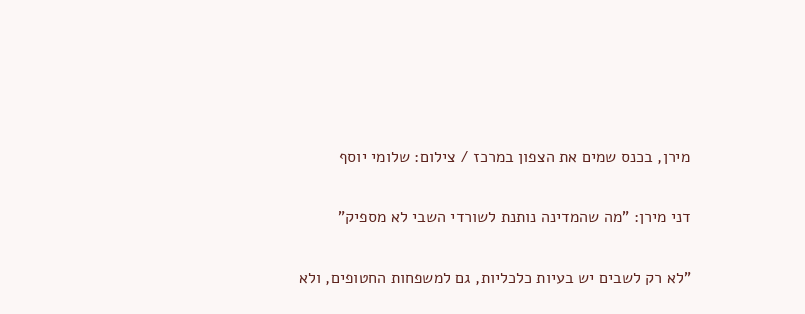מירן, בכנס שמים את הצפון במרכז / צילום: שלומי יוסף

דני מירן: "מה שהמדינה נותנת לשורדי השבי לא מספיק"

"לא רק לשבים יש בעיות כלכליות, גם למשפחות החטופים, ולא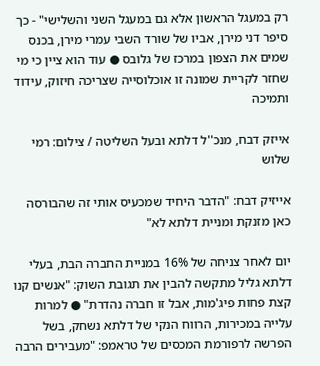רק במעגל הראשון אלא גם במעגל השני והשלישי" - כך סיפר דני מירן, אביו של שורד השבי עמרי מירן, בכנס שמים את הצפון במרכז של גלובס ● עוד הוא ציין כי מי שחזר לקריית שמונה זו אוכלוסייה שצריכה חיזוק, עידוד ותמיכה

אייזק דבח, מנכ''ל דלתא ובעל השליטה / צילום: רמי שלוש

אייזיק דבח: "הדבר היחיד שמכעיס אותי זה שהבורסה כאן מזנקת ומניית דלתא לא"

יום לאחר צניחה של 16% במניית החברה הבת, בעלי דלתא גליל מתקשה להבין את תגובת השוק: "אנשים קנו קצת פחות פיג'מות, אבל זו חברה נהדרת" ● למרות עלייה במכירות, הרווח הנקי של דלתא נשחק, בשל הפרשה לרפורמת המכסים של טראמפ: "מעבירים הרבה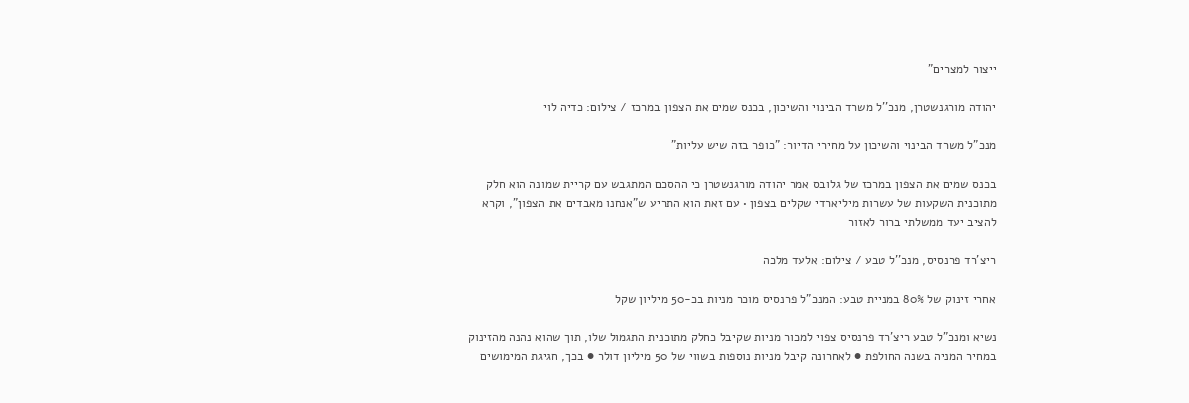ייצור למצרים"

יהודה מורגנשטרן, מנכ''ל משרד הבינוי והשיכון, בכנס שמים את הצפון במרכז / צילום: כדיה לוי

מנכ"ל משרד הבינוי והשיכון על מחירי הדיור: "כופר בזה שיש עליות"

בכנס שמים את הצפון במרכז של גלובס אמר יהודה מורגנשטרן כי ההסכם המתגבש עם קריית שמונה הוא חלק מתוכנית השקעות של עשרות מיליארדי שקלים בצפון • עם זאת הוא התריע ש"אנחנו מאבדים את הצפון", וקרא להציב יעד ממשלתי ברור לאזור

ריצ'רד פרנסיס, מנכ''ל טבע / צילום: אלעד מלכה

אחרי זינוק של 80% במניית טבע: המנכ"ל פרנסיס מוכר מניות בכ-50 מיליון שקל

נשיא ומנכ"ל טבע ריצ'רד פרנסיס צפוי למכור מניות שקיבל כחלק מתוכנית התגמול שלו, תוך שהוא נהנה מהזינוק במחיר המניה בשנה החולפת ● לאחרונה קיבל מניות נוספות בשווי של 50 מיליון דולר ● בכך, חגיגת המימושים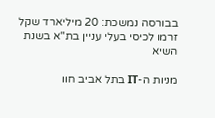בבורסה נמשכת: 20 מיליארד שקל זרמו לכיסי בעלי עניין בת"א בשנת השיא

מניות ה-IT בתל אביב חוו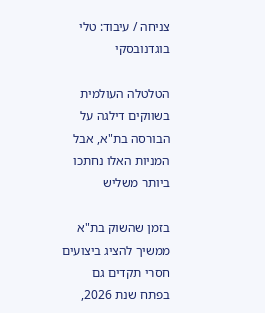צניחה / עיבוד: טלי בוגדנובסקי

הטלטלה העולמית בשווקים דילגה על הבורסה בת"א, אבל המניות האלו נחתכו ביותר משליש

בזמן שהשוק בת"א ממשיך להציג ביצועים חסרי תקדים גם בפתח שנת 2026,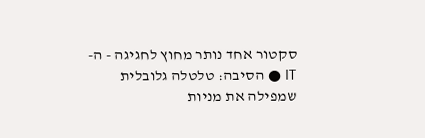סקטור אחד נותר מחוץ לחגיגה - ה-IT ● הסיבה: טלטלה גלובלית שמפילה את מניות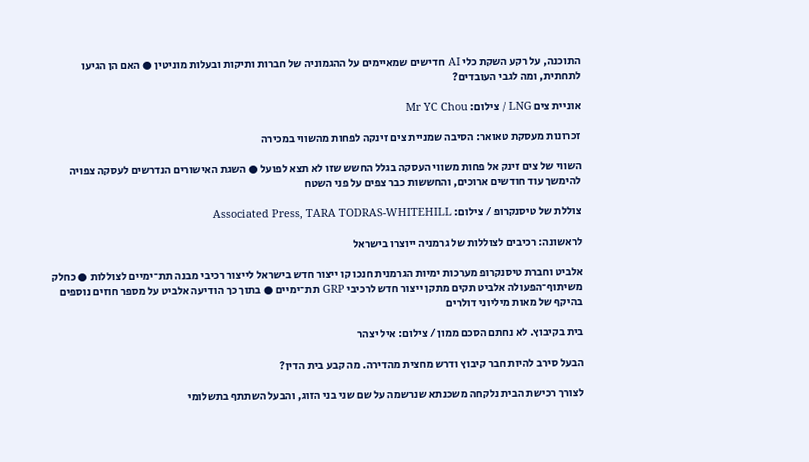התוכנה, על רקע השקת כלי AI חדישים שמאיימים על ההגמוניה של חברות ותיקות ובעלות מוניטין ● האם הן הגיעו לתחתית, ומה לגבי העובדים?

אוניית צים LNG / צילום: Mr YC Chou

זכרונות מעסקת טאואר: הסיבה שמניית צים זינקה לפחות מהשווי במכירה

השווי של צים זינק אל פחות משווי העסקה בגלל החשש שזו לא תצא לפועל ● השגת האישורים הנדרשים לעסקה צפויה להימשך עוד חודשים ארוכים, והחששות כבר צפים על פני השטח

צוללת של טיסנקרופ / צילום: Associated Press, TARA TODRAS-WHITEHILL

לראשונה: רכיבים לצוללות של גרמניה ייוצרו בישראל

אלביט וחברת טיסנקרופ מערכות ימיות הגרמנית חנכו קו ייצור חדש בישראל לייצור רכיבי מבנה תת־ימיים לצוללות ● כחלק משיתוף־הפעולה אלביט תקים מתקן ייצור חדש לרכיבי GRP תת־ימיים ● בתוך כך הודיעה אלביט על מספר חוזים נוספים בהיקף של מאות מיליוני דולרים

בית בקיבוץ. לא נחתם הסכם ממון / צילום: איל יצהר

הבעל סירב להיות חבר קיבוץ ודרש מחצית מהדירה. מה קבע בית הדין?

לצורך רכישת הבית נלקחה משכנתא שנרשמה על שם שני בני הזוג, והבעל השתתף בתשלומי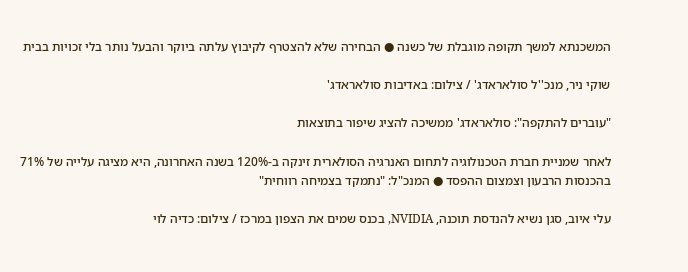המשכנתא למשך תקופה מוגבלת של כשנה ● הבחירה שלא להצטרף לקיבוץ עלתה ביוקר והבעל נותר בלי זכויות בבית

שוקי ניר, מנכ''ל סולאראדג' / צילום: באדיבות סולאראדג'

"עוברים להתקפה": סולאראדג' ממשיכה להציג שיפור בתוצאות

לאחר שמניית חברת הטכנולוגיה לתחום האנרגיה הסולארית זינקה ב-120% בשנה האחרונה, היא מציגה עלייה של 71% בהכנסות הרבעון וצמצום ההפסד ● המנכ"ל: "נתמקד בצמיחה רווחית"

עלי איוב, סגן נשיא להנדסת תוכנה, NVIDIA, בכנס שמים את הצפון במרכז / צילום: כדיה לוי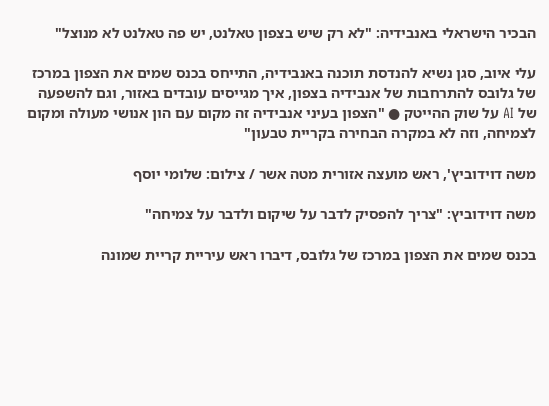הבכיר הישראלי באנבידיה: "לא רק שיש בצפון טאלנט, יש פה טאלנט לא מנוצל"

עלי איוב, סגן נשיא להנדסת תוכנה באנבידיה, התייחס בכנס שמים את הצפון במרכז של גלובס להתרחבות של אנבידיה בצפון, איך מגייסים עובדים באזור, וגם להשפעה של AI על שוק ההייטק ● "הצפון בעיני אנבידיה זה מקום עם הון אנושי מעולה ומקום לצמיחה, וזה לא במקרה הבחירה בקריית טבעון"

משה דוידוביץ', ראש מועצה אזורית מטה אשר / צילום: שלומי יוסף

משה דוידוביץ: "צריך להפסיק לדבר על שיקום ולדבר על צמיחה"

בכנס שמים את הצפון במרכז של גלובס, דיברו ראש עיריית קריית שמונה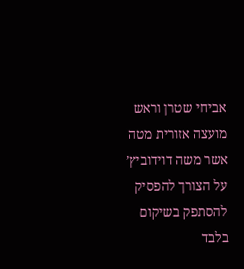אביחי שטרן וראש מועצה אזורית מטה אשר משה דוידוביץ’ על הצורך להפסיק להסתפק בשיקום בלבד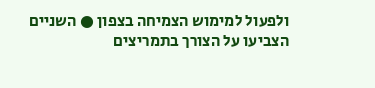ולפעול למימוש הצמיחה בצפון ● השניים הצביעו על הצורך בתמריצים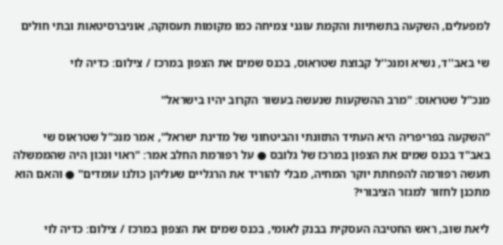למפעלים, השקעה בתשתיות והקמת עוגני צמיחה כמו מקומות תעסוקה, אוניברסיטאות ובתי חולים

שי באב''ד, נשיא ומנכ''ל קבוצת שטראוס, בכנס שמים את הצפון במרכז / צילום: כדיה לוי

מנכ"ל שטראוס: "מרב ההשקעות שנעשה בעשור הקרוב יהיו בישראל"

"השקעה בפריפריה היא העתיד התזונתי והביטחוני של מדינת ישראל", אמר מנכ"ל שטראוס שי באב"ד בכנס שמים את הצפון במרכז של גלובס ● על רפורמת החלב אמר: "ראוי ונכון היה שהממשלה תעשה רפורמה להפחתת יוקר המחיה, מבלי להוריד את הרגליים שעליהן כולנו עומדים" ● והאם הוא מתכנן לחזור למגזר הציבורי?

ליאת שוב, ראש החטיבה העסקית בבנק לאומי, בכנס שמים את הצפון במרכז / צילום: כדיה לוי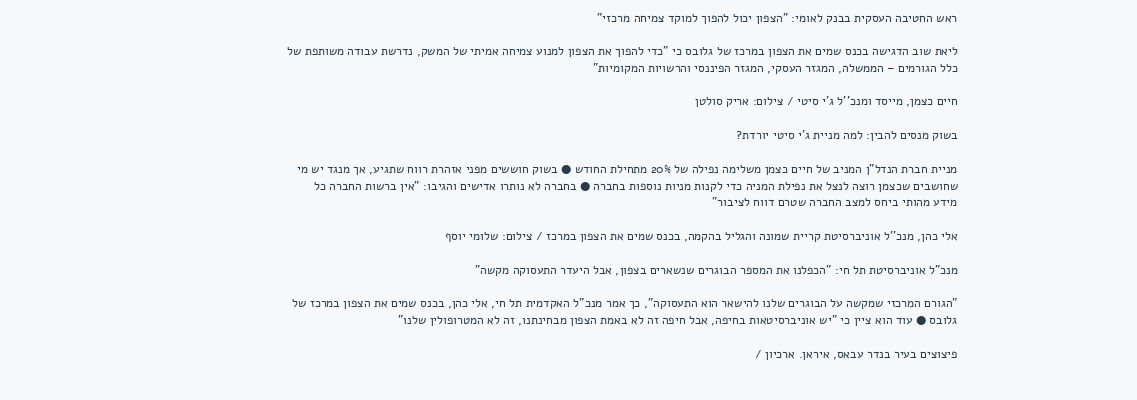ראש החטיבה העסקית בבנק לאומי: "הצפון יכול להפוך למוקד צמיחה מרכזי"

ליאת שוב הדגישה בכנס שמים את הצפון במרכז של גלובס כי "כדי להפוך את הצפון למנוע צמיחה אמיתי של המשק, נדרשת עבודה משותפת של כלל הגורמים – הממשלה, המגזר העסקי, המגזר הפיננסי והרשויות המקומיות"

חיים כצמן, מייסד ומנכ''ל ג'י סיטי / צילום: אריק סולטן

בשוק מנסים להבין: למה מניית ג'י סיטי יורדת?

מניית חברת הנדל"ן המניב של חיים כצמן משלימה נפילה של 20% מתחילת החודש ● בשוק חוששים מפני אזהרת רווח שתגיע, אך מנגד יש מי שחושבים שכצמן רוצה לנצל את נפילת המניה כדי לקנות מניות נוספות בחברה ● בחברה לא נותרו אדישים והגיבו: "אין ברשות החברה כל מידע מהותי ביחס למצב החברה שטרם דווח לציבור"

אלי כהן, מנכ''ל אוניברסיטת קריית שמונה והגליל בהקמה, בכנס שמים את הצפון במרכז / צילום: שלומי יוסף

מנכ"ל אוניברסיטת תל חי: "הכפלנו את המספר הבוגרים שנשארים בצפון, אבל היעדר התעסוקה מקשה"

"הגורם המרכזי שמקשה על הבוגרים שלנו להישאר הוא התעסוקה", כך אמר מנכ"ל האקדמית תל חי, אלי כהן, בכנס שמים את הצפון במרכז של גלובס ● עוד הוא ציין כי "יש אוניברסיטאות בחיפה, אבל חיפה זה לא באמת הצפון מבחינתנו, זה לא המטרופולין שלנו"

פיצוצים בעיר בנדר עבאס, איראן. ארכיון /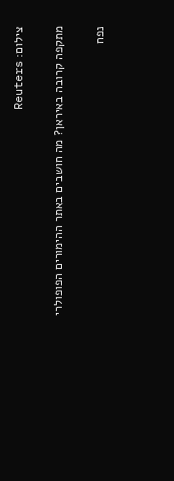צילום: Reuters

מתקפה קרובה באיראן? מה חושבים באתר ההימורים הפופולרי

נפח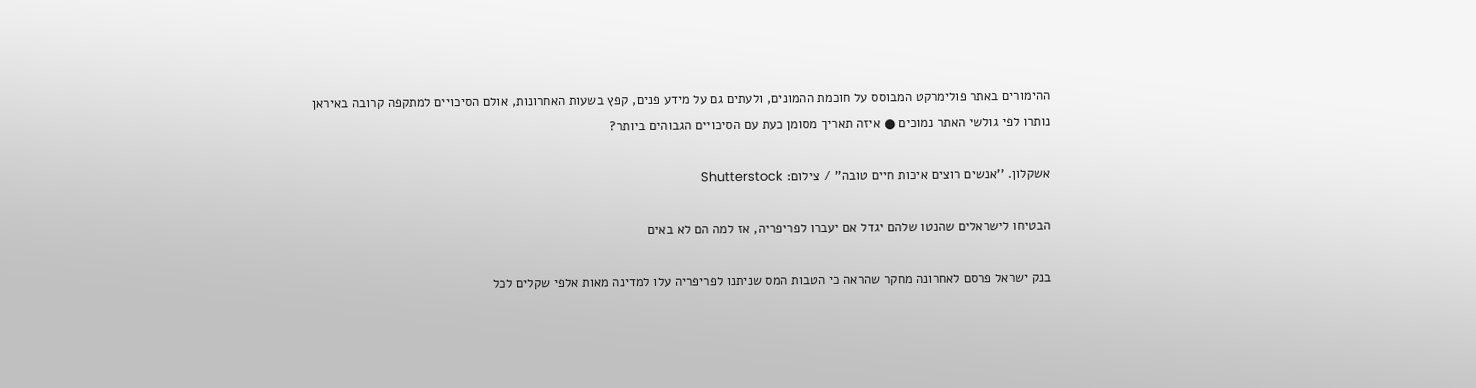ההימורים באתר פולימרקט המבוסס על חוכמת ההמונים, ולעתים גם על מידע פנים, קפץ בשעות האחרונות, אולם הסיכויים למתקפה קרובה באיראן נותרו לפי גולשי האתר נמוכים ● איזה תאריך מסומן כעת עם הסיכויים הגבוהים ביותר?

אשקלון. ''אנשים רוצים איכות חיים טובה'' / צילום: Shutterstock

הבטיחו לישראלים שהנטו שלהם יגדל אם יעברו לפריפריה, אז למה הם לא באים

בנק ישראל פרסם לאחרונה מחקר שהראה כי הטבות המס שניתנו לפריפריה עלו למדינה מאות אלפי שקלים לכל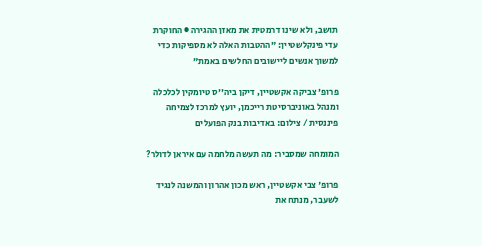תושב, ולא שינו דרמטית את מאזן ההגירה ● החוקרת עדי פינקלשטיין: "ההטבות האלה לא מספיקות כדי למשוך אנשים ליישובים החלשים באמת"

פרופ' צביקה אקשטיין, דיקן ביה''ס טיומקין לכלכלה ומנהל באוניברסיטת רייכמן, יועץ למרכז לצמיחה פיננסית / צילום: באדיבות בנק הפועלים

המומחה שמסביר: מה תעשה מלחמה עם איראן לדולר?

פרופ' צבי אקשטיין, ראש מכון אהרון והמשנה לנגיד לשעבר, מנתח את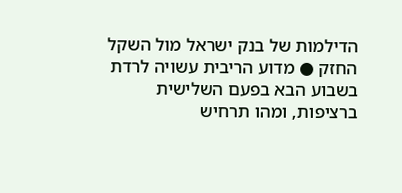הדילמות של בנק ישראל מול השקל החזק ● מדוע הריבית עשויה לרדת בשבוע הבא בפעם השלישית ברציפות, ומהו תרחיש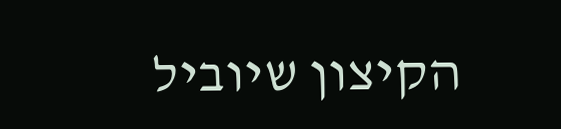הקיצון שיוביל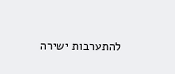להתערבות ישירה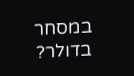במסחר בדולר?